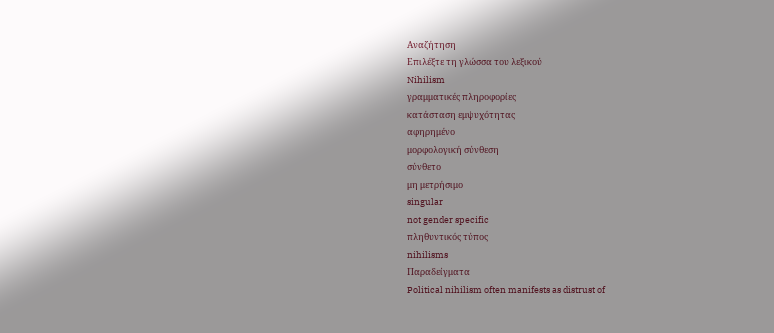Αναζήτηση
Επιλέξτε τη γλώσσα του λεξικού
Nihilism
γραμματικές πληροφορίες
κατάσταση εμψυχότητας
αφηρημένο
μορφολογική σύνθεση
σύνθετο
μη μετρήσιμο
singular
not gender specific
πληθυντικός τύπος
nihilisms
Παραδείγματα
Political nihilism often manifests as distrust of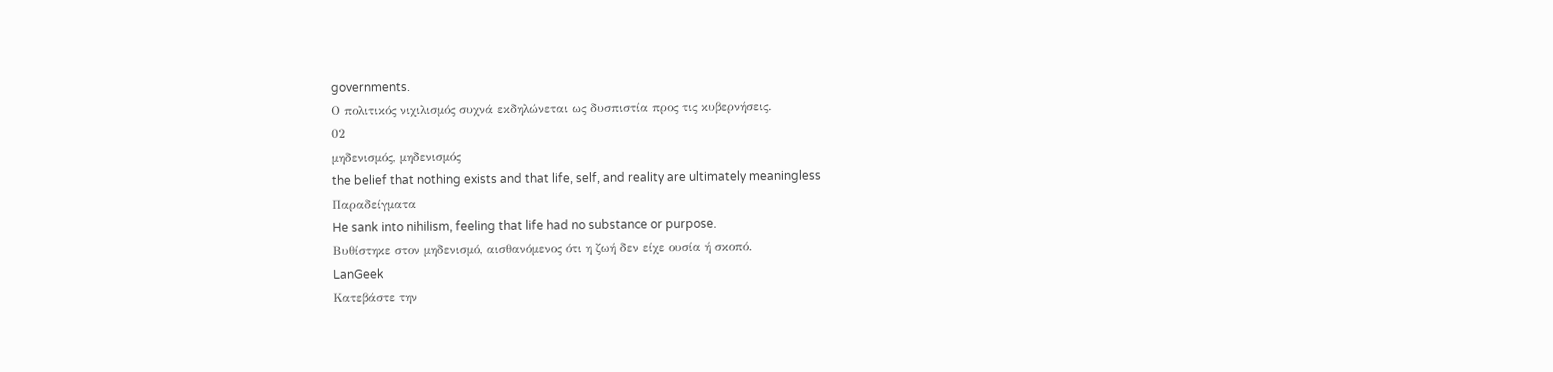governments.
Ο πολιτικός νιχιλισμός συχνά εκδηλώνεται ως δυσπιστία προς τις κυβερνήσεις.
02
μηδενισμός, μηδενισμός
the belief that nothing exists and that life, self, and reality are ultimately meaningless
Παραδείγματα
He sank into nihilism, feeling that life had no substance or purpose.
Βυθίστηκε στον μηδενισμό, αισθανόμενος ότι η ζωή δεν είχε ουσία ή σκοπό.
LanGeek
Κατεβάστε την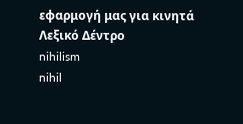εφαρμογή μας για κινητά
Λεξικό Δέντρο
nihilism
nihil